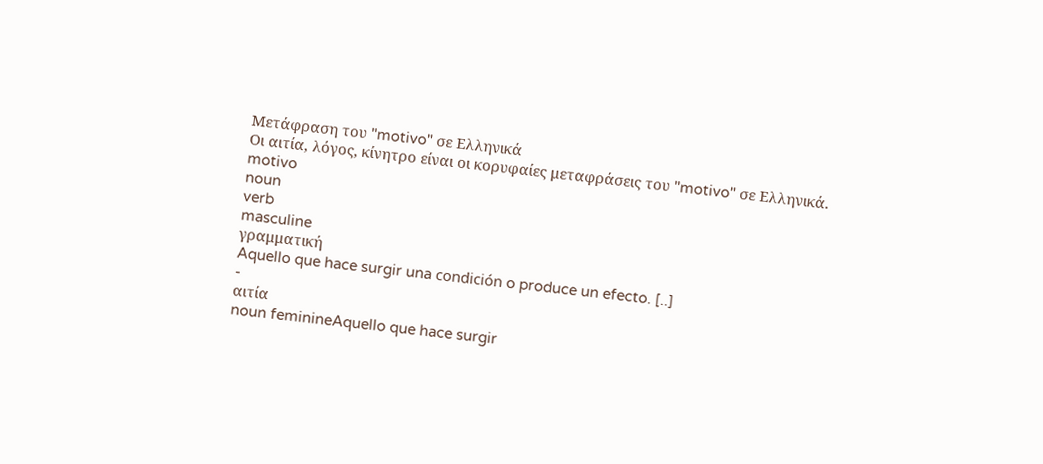Μετάφραση του "motivo" σε Ελληνικά
Οι αιτία, λόγος, κίνητρο είναι οι κορυφαίες μεταφράσεις του "motivo" σε Ελληνικά.
motivo
noun
verb
masculine
γραμματική
Aquello que hace surgir una condición o produce un efecto. [..]
-
αιτία
noun feminineAquello que hace surgir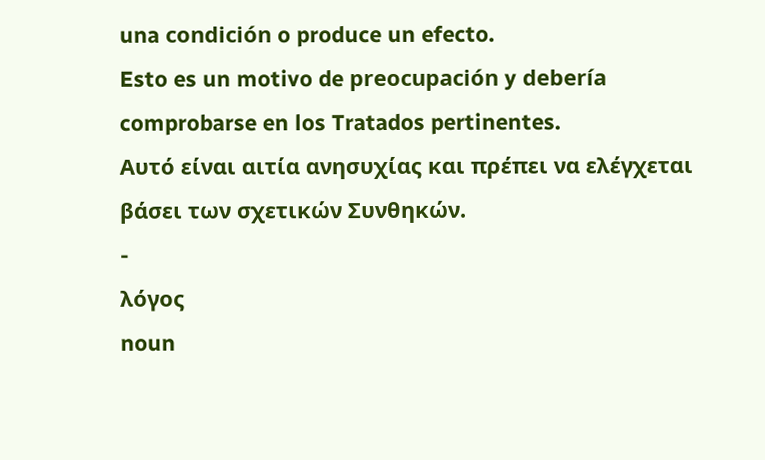una condición o produce un efecto.
Esto es un motivo de preocupación y debería comprobarse en los Tratados pertinentes.
Αυτό είναι αιτία ανησυχίας και πρέπει να ελέγχεται βάσει των σχετικών Συνθηκών.
-
λόγος
noun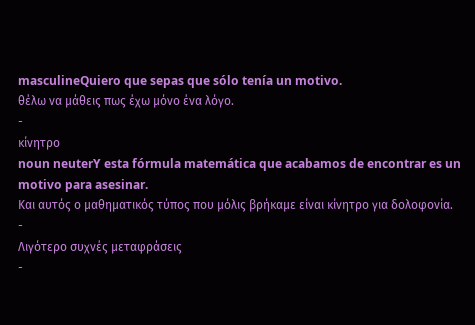masculineQuiero que sepas que sólo tenía un motivo.
θέλω να μάθεις πως έχω μόνο ένα λόγο.
-
κίνητρο
noun neuterY esta fórmula matemática que acabamos de encontrar es un motivo para asesinar.
Και αυτός ο μαθηματικός τύπος που μόλις βρήκαμε είναι κίνητρο για δολοφονία.
-
Λιγότερο συχνές μεταφράσεις
-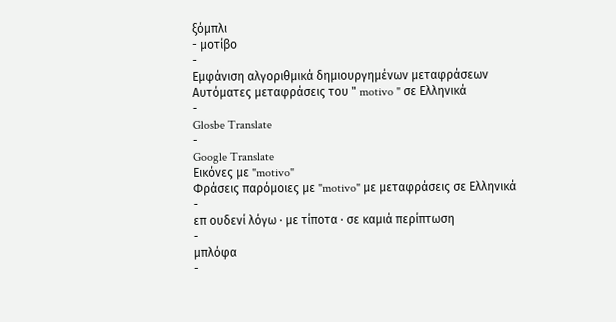ξόμπλι
- μοτίβο
-
Εμφάνιση αλγοριθμικά δημιουργημένων μεταφράσεων
Αυτόματες μεταφράσεις του " motivo " σε Ελληνικά
-
Glosbe Translate
-
Google Translate
Εικόνες με "motivo"
Φράσεις παρόμοιες με "motivo" με μεταφράσεις σε Ελληνικά
-
επ ουδενί λόγω · με τίποτα · σε καμιά περίπτωση
-
μπλόφα
-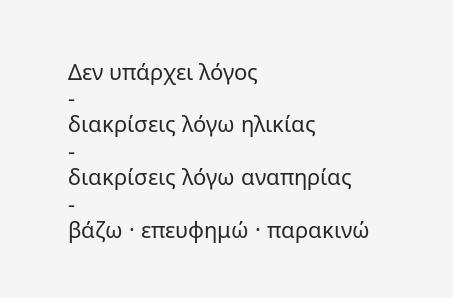Δεν υπάρχει λόγος
-
διακρίσεις λόγω ηλικίας
-
διακρίσεις λόγω αναπηρίας
-
βάζω · επευφημώ · παρακινώ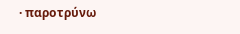· παροτρύνω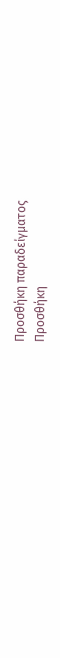Προσθήκη παραδείγματος
Προσθήκη